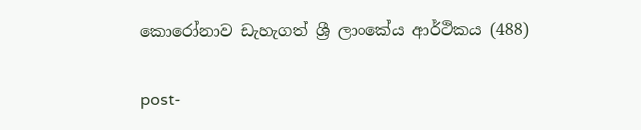කොරෝනාව ඩැහැගත් ශ්‍රී ලාංකේය ආර්ථිකය (488)

post-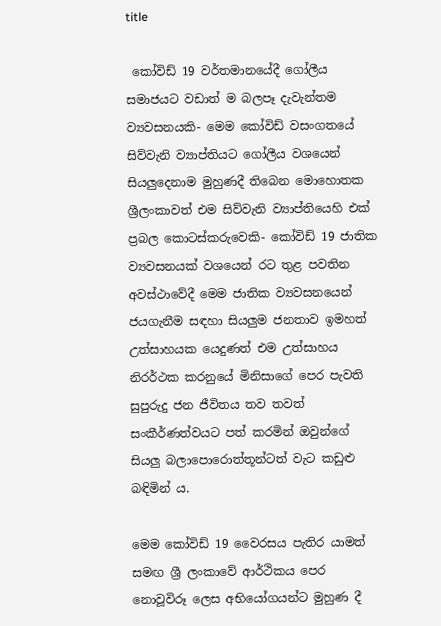title

 කෝවිඩ් 19 වර්තමානයේදී ගෝලීය සමාජයට වඩාත් ම බලපෑ දැවැන්තම ව්‍යවසනයකි- මෙම කෝවිඩ් වසංගතයේ සිව්වැනි ව්‍යාප්තියට ගෝලීය වශයෙන් සියලුදෙනාම මුහුණදී තිබෙන මොහොතක ශ්‍රීලංකාවත් එම සිව්වැනි ව්‍යාප්තියෙහි එක් ප්‍රබල කොටස්කරුවෙකි- කෝවිඩ් 19 ජාතික ව්‍යවසනයක් වශයෙන් රට තුළ පවතින අවස්ථාවේදී මෙම ජාතික ව්‍යවසනයෙන් ජයගැනීම සඳහා සියලුම ජනතාව ඉමහත් උත්සාහයක යෙදුණත් එම උත්සාහය නිරර්ථක කරනුයේ මිනිසාගේ පෙර පැවති සුපුරුදු ජන ජීවිතය තව තවත් සංකීර්ණත්වයට පත් කරමින් ඔවුන්ගේ සියලු බලාපොරොත්තූන්ටත් වැට කඩුළු බඳිමින් ය.

මෙම කෝවිඩ් 19 වෛරසය පැතිර යාමත් සමඟ ශ්‍රී ලංකාවේ ආර්ථිකය පෙර නොවූවිරූ ලෙස අභියෝගයන්ට මුහුණ දී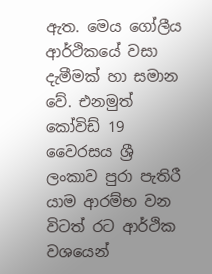ඇත. මෙය ගෝලීය ආර්ථිකයේ වසා දැමීමක් හා සමාන වේ. එනමුත් කෝවිඩ් 19 වෛරසය ශ්‍රී ලංකාව පුරා පැතිරී යාම ආරම්භ වන විටත් රට ආර්ථික වශයෙන්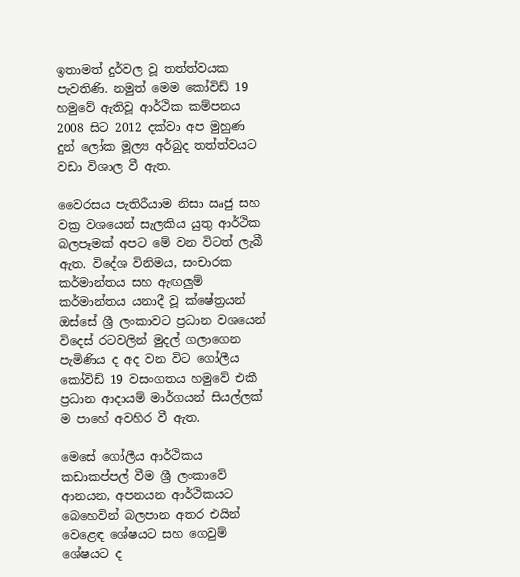ඉතාමත් දුර්වල වූ තත්ත්වයක පැවතිණි. නමුත් මෙම කෝවිඩ් 19 හමුවේ ඇතිවූ ආර්ථික කම්පනය 2008 සිට 2012 දක්වා අප මුහුණ දුන් ලෝක මූල්‍ය අර්බුද තත්ත්වයට වඩා විශාල වී ඇත.

වෛරසය පැතිරීයාම නිසා ඍජු සහ වක්‍ර වශයෙන් සැලකිය යුතු ආර්ථික බලපෑමක් අපට මේ වන විටත් ලැබී ඇත. විදේශ විනිමය, සංචාරක කර්මාන්තය සහ ඇඟලුම් කර්මාන්තය යනාදී වූ ක්ෂේත්‍රයන් ඔස්සේ ශ්‍රී ලංකාවට ප්‍රධාන වශයෙන් විදෙස් රටවලින් මුදල් ගලාගෙන පැමිණිය ද අද වන විට ගෝලීය කෝවිඩ් 19 වසංගතය හමුවේ එකී ප්‍රධාන ආදායම් මාර්ගයන් සියල්ලක් ම පාහේ අවහිර වී ඇත.

මෙසේ ගෝලීය ආර්ථිකය කඩාකප්පල් වීම ශ්‍රී ලංකාවේ ආනයන, අපනයන ආර්ථිකයට බෙහෙවින් බලපාන අතර එයින් වෙළෙඳ ශේෂයට සහ ගෙවුම් ශේෂයට ද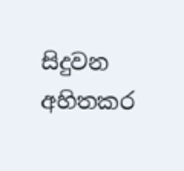සිදුවන අහිතකර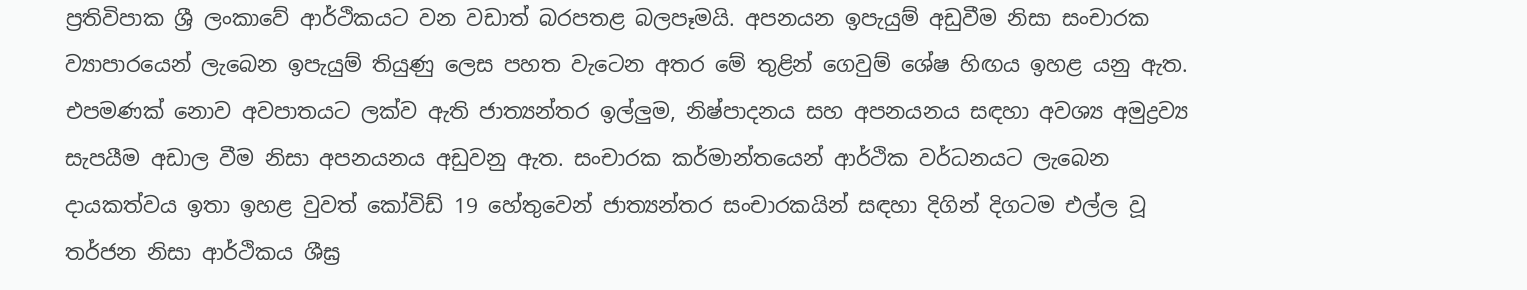ප්‍රතිවිපාක ශ්‍රී ලංකාවේ ආර්ථිකයට වන වඩාත් බරපතළ බලපෑමයි. අපනයන ඉපැයුම් අඩුවීම නිසා සංචාරක ව්‍යාපාරයෙන් ලැබෙන ඉපැයුම් තියුණු ලෙස පහත වැටෙන අතර මේ තුළින් ගෙවුම් ශේෂ හිඟය ඉහළ යනු ඇත. එපමණක් නොව අවපාතයට ලක්ව ඇති ජාත්‍යන්තර ඉල්ලුම, නිෂ්පාදනය සහ අපනයනය සඳහා අවශ්‍ය අමුද්‍රව්‍ය සැපයීම අඩාල වීම නිසා අපනයනය අඩුවනු ඇත. සංචාරක කර්මාන්තයෙන් ආර්ථික වර්ධනයට ලැබෙන දායකත්වය ඉතා ඉහළ වුවත් කෝවිඩ් 19 හේතුවෙන් ජාත්‍යන්තර සංචාරකයින් සඳහා දිගින් දිගටම එල්ල වූ තර්ජන නිසා ආර්ථිකය ශීඝ්‍ර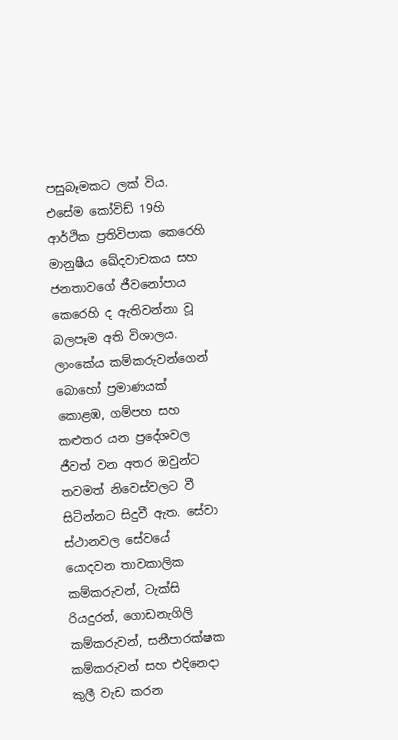පසුබෑමකට ලක් විය. එසේම කෝවිඩ් 19හි ආර්ථික ප්‍රතිවිපාක කෙරෙහි මානුෂීය ඛේදවාචකය සහ ජනතාවගේ ජීවනෝපාය කෙරෙහි ද ඇතිවන්නා වූ බලපෑම අති විශාලය. ලාංකේය කම්කරුවන්ගෙන් බොහෝ ප්‍රමාණයක් කොළඹ, ගම්පහ සහ කළුතර යන ප්‍රදේශවල ජීවත් වන අතර ඔවුන්ට තවමත් නිවෙස්වලට වී සිටින්නට සිදුවී ඇත. සේවා ස්ථානවල සේවයේ යොදවන තාවකාලික කම්කරුවන්, ටැක්සි රියදුරන්, ගොඩනැගිලි කම්කරුවන්, සනීපාරක්ෂක කම්කරුවන් සහ එදිනෙදා කුලී වැඩ කරන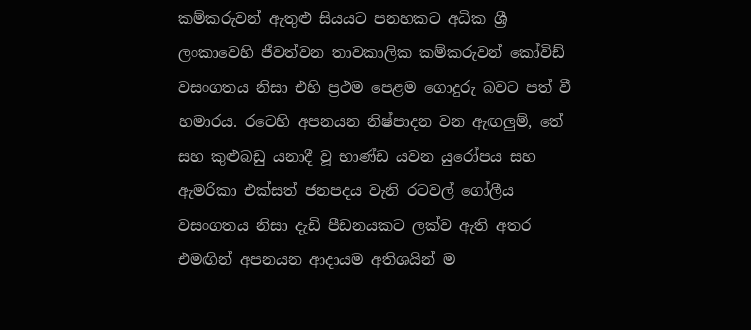කම්කරුවන් ඇතුළු සියයට පනහකට අධික ශ්‍රී ලංකාවෙහි ජීවත්වන තාවකාලික කම්කරුවන් කෝවිඩ් වසංගතය නිසා එහි ප්‍රථම පෙළම ගොදුරු බවට පත් වී හමාරය. රටෙහි අපනයන නිෂ්පාදන වන ඇඟලුම්, තේ සහ කුළුබඩු යනාදී වූ භාණ්ඩ යවන යුරෝපය සහ ඇමරිකා එක්සත් ජනපදය වැනි රටවල් ගෝලීය වසංගතය නිසා දැඩි පීඩනයකට ලක්ව ඇති අතර එමඟින් අපනයන ආදායම අතිශයින් ම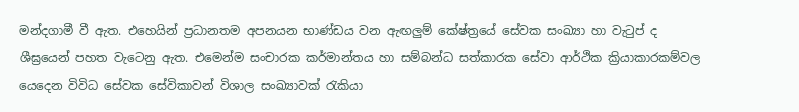මන්දගාමී වී ඇත. එහෙයින් ප්‍රධානතම අපනයන භාණ්ඩය වන ඇඟලුම් කේෂ්ත්‍රයේ සේවක සංඛ්‍යා හා වැටුප් ද ශීඝ්‍රයෙන් පහත වැටෙනු ඇත. එමෙන්ම සංචාරක කර්මාන්තය හා සම්බන්ධ සත්කාරක සේවා ආර්ථික ක්‍රියාකාරකම්වල යෙදෙන විවිධ සේවක සේවිකාවන් විශාල සංඛ්‍යාවක් රැකියා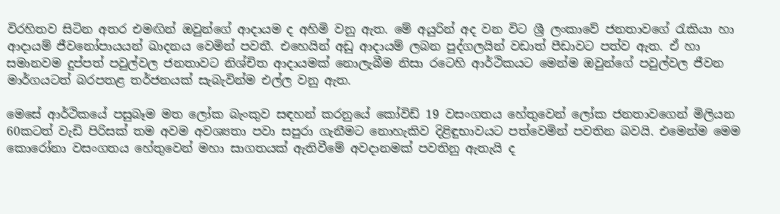විරහිතව සිටින අතර එමඟින් ඔවුන්ගේ ආදායම ද අහිමි වනු ඇත. මේ අයුරින් අද වන විට ශ්‍රී ලංකාවේ ජනතාවගේ රැකියා හා ආදායම් ජීවනෝපායයන් ඛාදනය වෙමින් පවතී. එහෙයින් අඩු ආදායම් ලබන පුද්ගලයින් වඩාත් පීඩාවට පත්ව ඇත. ඒ හා සමානවම දුප්පත් පවුල්වල ජනතාවට නිශ්චිත ආදායමක් නොලැබීම නිසා රටෙහි ආර්ථිකයට මෙන්ම ඔවුන්ගේ පවුල්වල ජීවන මාර්ගයටත් බරපතළ තර්ජනයක් සැබැවින්ම එල්ල වනු ඇත.

මෙසේ ආර්ථිකයේ පසුබෑම මත ලෝක බැංකුව සඳහන් කරනුයේ කෝවිඩ් 19 වසංගතය හේතුවෙන් ලෝක ජනතාවගෙන් මිලියන 60කටත් වැඩි පිරිසක් තම අවම අවශ්‍යතා පවා සපුරා ගැනීමට නොහැකිව දිළිඳුභාවයට පත්වෙමින් පවතින බවයි. එමෙන්ම මෙම කොරෝනා වසංගතය හේතුවෙන් මහා සාගතයක් ඇතිවීමේ අවදානමක් පවතිනු ඇතැයි ද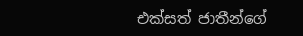එක්සත් ජාතීන්ගේ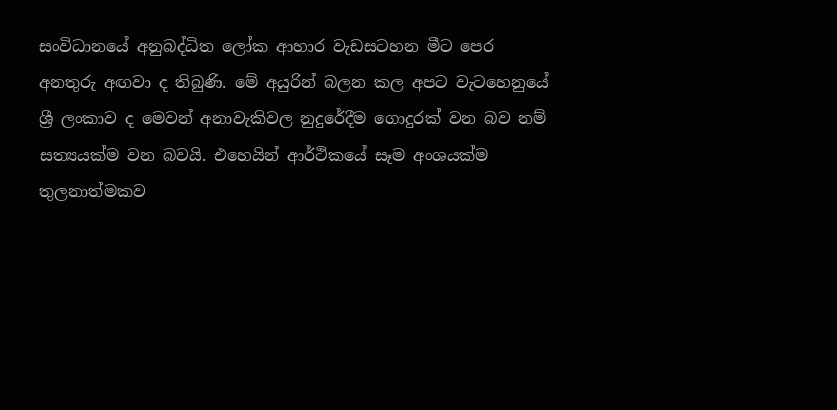සංවිධානයේ අනුබද්ධිත ලෝක ආහාර වැඩසටහන මීට පෙර අනතුරු අඟවා ද තිබුණි. මේ අයුරින් බලන කල අපට වැටහෙනුයේ ශ්‍රී ලංකාව ද මෙවන් අනාවැකිවල නුදුරේදීම ගොදුරක් වන බව නම් සත්‍යයක්ම වන බවයි. එහෙයින් ආර්ථිකයේ සෑම අංශයක්ම තුලනාත්මකව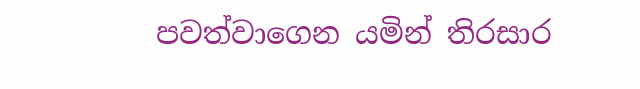පවත්වාගෙන යමින් තිරසාර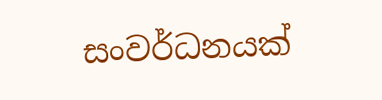සංවර්ධනයක්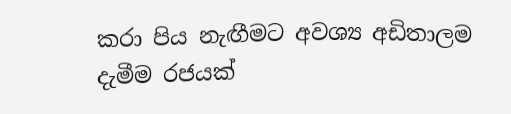කරා පිය නැඟීමට අවශ්‍ය අඩිතාලම දැමීම රජයක්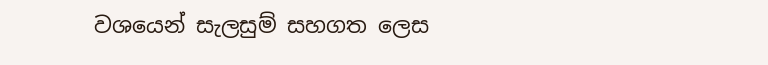වශයෙන් සැලසුම් සහගත ලෙස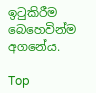ඉටුකිරීම බෙහෙවින්ම අගනේය.

Top